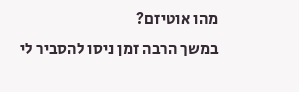מהו אוטיזם?
במשך הרבה זמן ניסו להסביר לי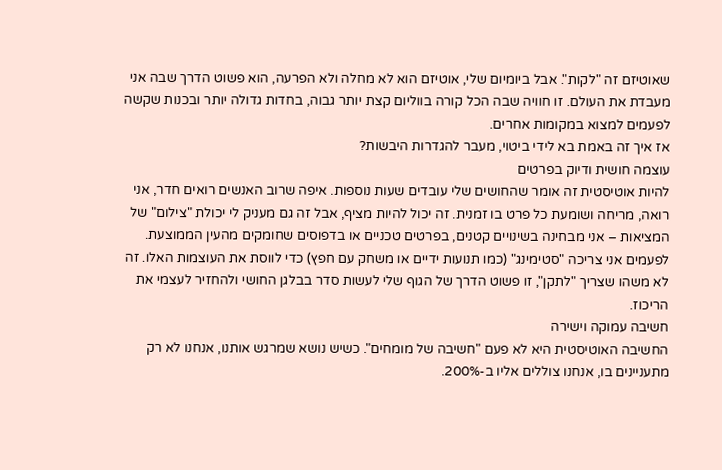שאוטיזם זה "לקות". אבל ביומיום שלי, אוטיזם הוא לא מחלה ולא הפרעה, הוא פשוט הדרך שבה אני מעבדת את העולם. זו חוויה שבה הכל קורה בווליום קצת יותר גבוה, בחדות גדולה יותר ובכנות שקשה לפעמים למצוא במקומות אחרים.
אז איך זה באמת בא לידי ביטוי, מעבר להגדרות היבשות?
עוצמה חושית ודיוק בפרטים
להיות אוטיסטית זה אומר שהחושים שלי עובדים שעות נוספות. איפה שרוב האנשים רואים חדר, אני רואה, מריחה ושומעת כל פרט בו זמנית. זה יכול להיות מציף, אבל זה גם מעניק לי יכולת "צילום" של המציאות – אני מבחינה בשינויים קטנים, בפרטים טכניים או בדפוסים שחומקים מהעין הממוצעת. לפעמים אני צריכה "סטימינג" (כמו תנועות ידיים או משחק עם חפץ) כדי לווסת את העוצמות האלו. זה לא משהו שצריך "לתקן", זו פשוט הדרך של הגוף שלי לעשות סדר בבלגן החושי ולהחזיר לעצמי את הריכוז.
חשיבה עמוקה וישירה
החשיבה האוטיסטית היא לא פעם "חשיבה של מומחים". כשיש נושא שמרגש אותנו, אנחנו לא רק מתעניינים בו, אנחנו צוללים אליו ב-200%.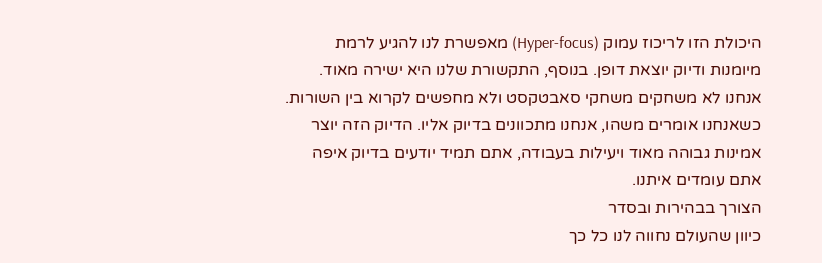היכולת הזו לריכוז עמוק (Hyper-focus) מאפשרת לנו להגיע לרמת מיומנות ודיוק יוצאת דופן. בנוסף, התקשורת שלנו היא ישירה מאוד. אנחנו לא משחקים משחקי סאבטקסט ולא מחפשים לקרוא בין השורות. כשאנחנו אומרים משהו, אנחנו מתכוונים בדיוק אליו. הדיוק הזה יוצר אמינות גבוהה מאוד ויעילות בעבודה, אתם תמיד יודעים בדיוק איפה אתם עומדים איתנו.
הצורך בבהירות ובסדר
כיוון שהעולם נחווה לנו כל כך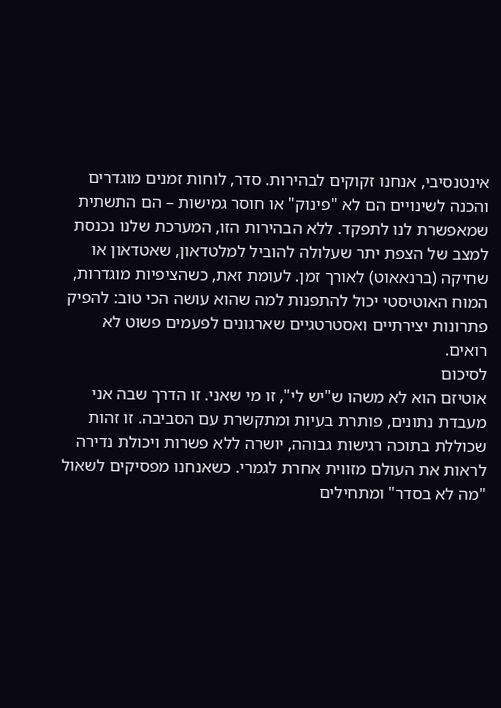אינטנסיבי, אנחנו זקוקים לבהירות. סדר, לוחות זמנים מוגדרים והכנה לשינויים הם לא "פינוק" או חוסר גמישות – הם התשתית שמאפשרת לנו לתפקד. ללא הבהירות הזו, המערכת שלנו נכנסת למצב של הצפת יתר שעלולה להוביל למלטדאון, שאטדאון או שחיקה (ברנאאוט) לאורך זמן. לעומת זאת, כשהציפיות מוגדרות, המוח האוטיסטי יכול להתפנות למה שהוא עושה הכי טוב: להפיק פתרונות יצירתיים ואסטרטגיים שארגונים לפעמים פשוט לא רואים.
לסיכום
אוטיזם הוא לא משהו ש"יש לי", זו מי שאני. זו הדרך שבה אני מעבדת נתונים, פותרת בעיות ומתקשרת עם הסביבה. זו זהות שכוללת בתוכה רגישות גבוהה, יושרה ללא פשרות ויכולת נדירה לראות את העולם מזווית אחרת לגמרי. כשאנחנו מפסיקים לשאול "מה לא בסדר" ומתחילים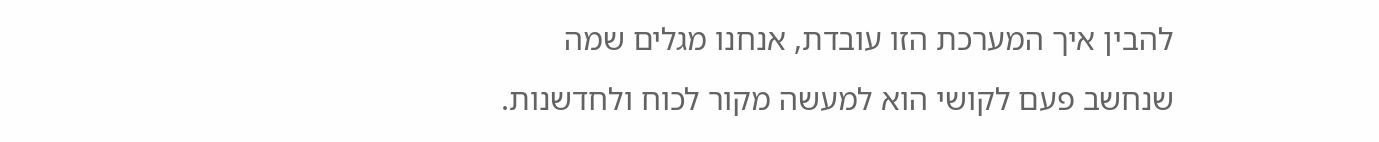להבין איך המערכת הזו עובדת, אנחנו מגלים שמה שנחשב פעם לקושי הוא למעשה מקור לכוח ולחדשנות.